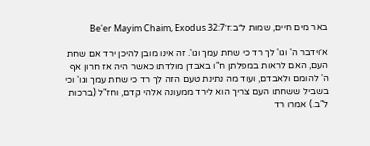באר מים חיים, שמות ל״ב:ז׳Be'er Mayim Chaim, Exodus 32:7

א׳וידבר ה' וגו' לך רד כי שחת עמך וגו'. זה אינו מובן להיכן ירד אם שחת העם, האם לראות במפלתן ח"ו באבדן מולדתו כאשר היה אז חרון אף ה' להומם ולאבדם, ועוד מה נתינת טעם הזה לך רד כי שחת עמך וגו' וכי בשביל ששחתו העם צריך הוא לירד ממעונה אלהי קדם, וחז"ל (ברכות ל"ב.) אמרו רד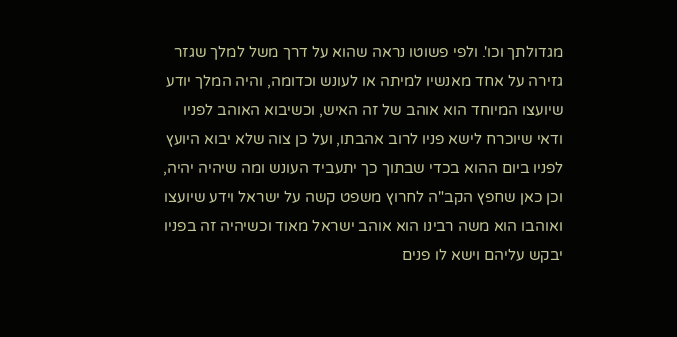מגדולתך וכו'. ולפי פשוטו נראה שהוא על דרך משל למלך שגזר גזירה על אחד מאנשיו למיתה או לעונש וכדומה, והיה המלך יודע שיועצו המיוחד הוא אוהב של זה האיש, וכשיבוא האוהב לפניו ודאי שיוכרח לישא פניו לרוב אהבתו, ועל כן צוה שלא יבוא היועץ לפניו ביום ההוא בכדי שבתוך כך יתעביד העונש ומה שיהיה יהיה, וכן כאן שחפץ הקב"ה לחרוץ משפט קשה על ישראל וידע שיועצו ואוהבו הוא משה רבינו הוא אוהב ישראל מאוד וכשיהיה זה בפניו יבקש עליהם וישא לו פנים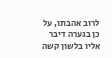לרוב אהבתו, על כן בגערה דיבר אליו בלשון קשה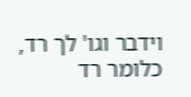וידבר וגו' לך רד, כלומר רד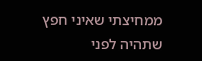ממחיצתי שאיני חפץ שתהיה לפני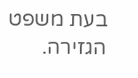בעת משפט הגזירה.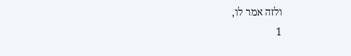ולזה אמר לו,
1